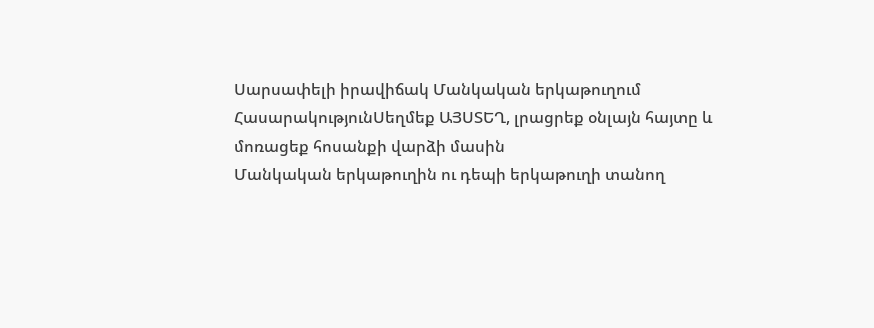Սարսափելի իրավիճակ Մանկական երկաթուղում
ՀասարակությունՍեղմեք ԱՅՍՏԵՂ, լրացրեք օնլայն հայտը և մոռացեք հոսանքի վարձի մասին
Մանկական երկաթուղին ու դեպի երկաթուղի տանող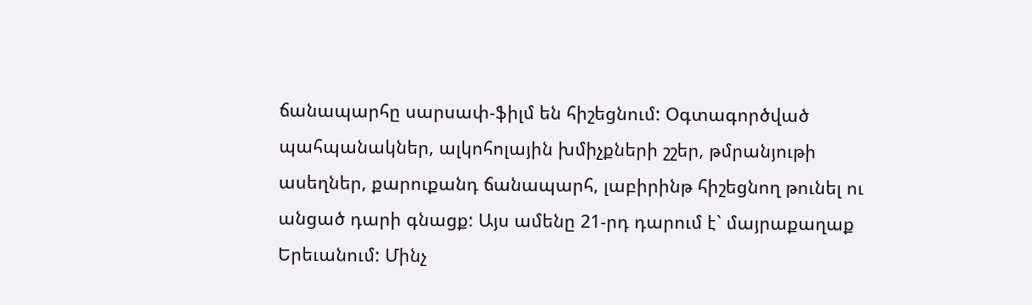ճանապարհը սարսափ-ֆիլմ են հիշեցնում: Օգտագործված պահպանակներ, ալկոհոլային խմիչքների շշեր, թմրանյութի ասեղներ, քարուքանդ ճանապարհ, լաբիրինթ հիշեցնող թունել ու անցած դարի գնացք: Այս ամենը 21-րդ դարում է` մայրաքաղաք Երեւանում: Մինչ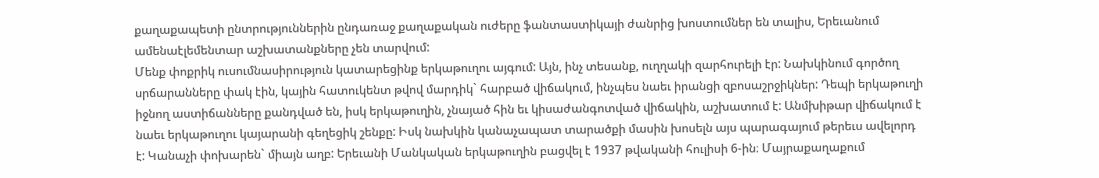քաղաքապետի ընտրություններին ընդառաջ քաղաքական ուժերը ֆանտաստիկայի ժանրից խոստումներ են տալիս, Երեւանում ամենաէլեմենտար աշխատանքները չեն տարվում:
Մենք փոքրիկ ուսումնասիրություն կատարեցինք երկաթուղու այգում: Այն, ինչ տեսանք, ուղղակի զարհուրելի էր: Նախկինում գործող սրճարանները փակ էին, կային հատուկենտ թվով մարդիկ` հարբած վիճակում, ինչպես նաեւ իրանցի զբոսաշրջիկներ: Դեպի երկաթուղի իջնող աստիճանները քանդված են, իսկ երկաթուղին, չնայած հին եւ կիսաժանգոտված վիճակին, աշխատում է: Անմխիթար վիճակում է նաեւ երկաթուղու կայարանի գեղեցիկ շենքը: Իսկ նախկին կանաչապատ տարածքի մասին խոսելն այս պարագայում թերեւս ավելորդ է: Կանաչի փոխարեն` միայն աղբ: Երեւանի Մանկական երկաթուղին բացվել է 1937 թվականի հուլիսի 6-ին։ Մայրաքաղաքում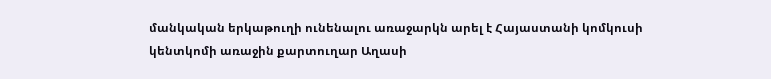մանկական երկաթուղի ունենալու առաջարկն արել է Հայաստանի կոմկուսի կենտկոմի առաջին քարտուղար Աղասի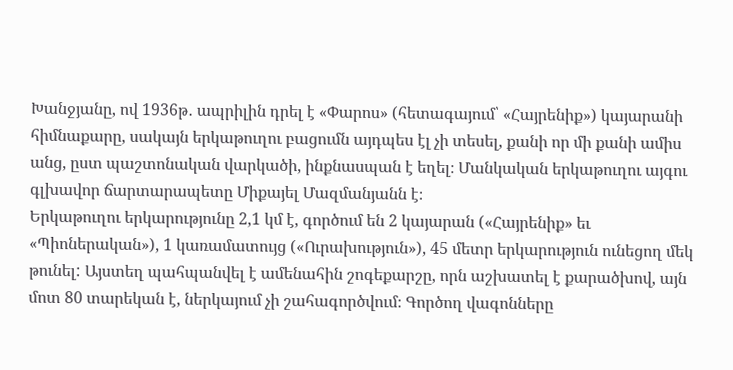Խանջյանը, ով 1936թ․ ապրիլին դրել է «Փարոս» (հետագայում՝ «Հայրենիք») կայարանի հիմնաքարը, սակայն երկաթուղու բացումն այդպես էլ չի տեսել, քանի որ մի քանի ամիս անց, ըստ պաշտոնական վարկածի, ինքնասպան է եղել։ Մանկական երկաթուղու այգու գլխավոր ճարտարապետը Միքայել Մազմանյանն է։
Երկաթուղու երկարությունը 2,1 կմ է, գործում են 2 կայարան («Հայրենիք» եւ «Պիոներական»), 1 կառամատույց («Ուրախություն»), 45 մետր երկարություն ունեցող մեկ թունել: Այստեղ պահպանվել է ամենահին շոգեքարշը, որն աշխատել է քարածխով, այն մոտ 80 տարեկան է, ներկայում չի շահագործվում։ Գործող վագոնները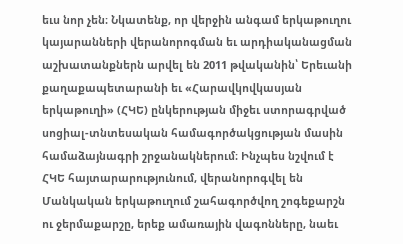եւս նոր չեն։ Նկատենք, որ վերջին անգամ երկաթուղու կայարանների վերանորոգման եւ արդիականացման աշխատանքներն արվել են 2011 թվականին՝ Երեւանի քաղաքապետարանի եւ «Հարավկովկասյան երկաթուղի» (ՀԿԵ) ընկերության միջեւ ստորագրված սոցիալ-տնտեսական համագործակցության մասին համաձայնագրի շրջանակներում։ Ինչպես նշվում է ՀԿԵ հայտարարությունում, վերանորոգվել են Մանկական երկաթուղում շահագործվող շոգեքարշն ու ջերմաքարշը, երեք ամառային վագոնները, նաեւ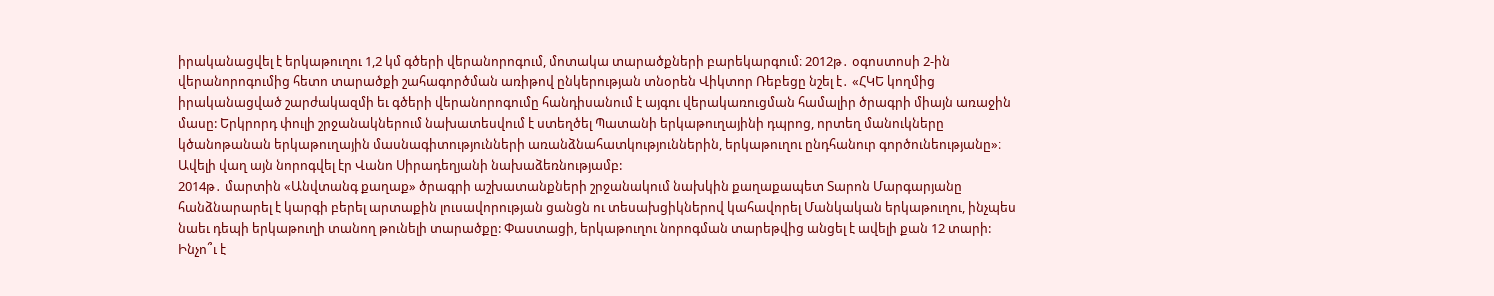իրականացվել է երկաթուղու 1,2 կմ գծերի վերանորոգում, մոտակա տարածքների բարեկարգում։ 2012թ․ օգոստոսի 2-ին վերանորոգումից հետո տարածքի շահագործման առիթով ընկերության տնօրեն Վիկտոր Ռեբեցը նշել է․ «ՀԿԵ կողմից իրականացված շարժակազմի եւ գծերի վերանորոգումը հանդիսանում է այգու վերակառուցման համալիր ծրագրի միայն առաջին մասը: Երկրորդ փուլի շրջանակներում նախատեսվում է ստեղծել Պատանի երկաթուղայինի դպրոց, որտեղ մանուկները կծանոթանան երկաթուղային մասնագիտությունների առանձնահատկություններին, երկաթուղու ընդհանուր գործունեությանը»։ Ավելի վաղ այն նորոգվել էր Վանո Սիրադեղյանի նախաձեռնությամբ:
2014թ․ մարտին «Անվտանգ քաղաք» ծրագրի աշխատանքների շրջանակում նախկին քաղաքապետ Տարոն Մարգարյանը հանձնարարել է կարգի բերել արտաքին լուսավորության ցանցն ու տեսախցիկներով կահավորել Մանկական երկաթուղու, ինչպես նաեւ դեպի երկաթուղի տանող թունելի տարածքը: Փաստացի, երկաթուղու նորոգման տարեթվից անցել է ավելի քան 12 տարի: Ինչո՞ւ է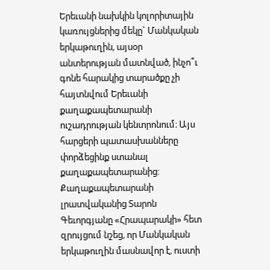Երեւանի նախկին կոլորիտային կառույցներից մեկը` Մանկական երկաթուղին, այսօր անտերության մատնված, ինչո՞ւ գոնե հարակից տարածքը չի հայտնվում Երեւանի քաղաքապետարանի ուշադրության կենտրոնում։ Այս հարցերի պատասխանները փորձեցինք ստանալ քաղաքապետարանից: Քաղաքապետարանի լրատվականից Տարոն Գեւորգյանը «Հրապարակի» հետ զրույցում նշեց, որ Մանկական երկաթուղին մասնավոր է, ուստի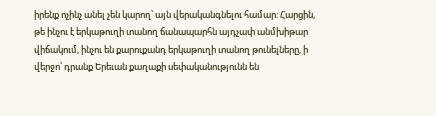իրենք ոչինչ անել չեն կարող՝ այն վերականգնելու համար: Հարցին, թե ինչու է երկաթուղի տանող ճանապարհն այդչափ անմխիթար վիճակում, ինչու են քարուքանդ երկաթուղի տանող թունելները, ի վերջո՝ դրանք Երեւան քաղաքի սեփականությունն են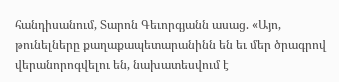հանդիսանում, Տարոն Գեւորգյանն ասաց. «Այո, թունելները քաղաքապետարանինն են եւ մեր ծրագրով վերանորոգվելու են, նախատեսվում է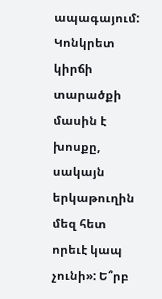ապագայում: Կոնկրետ կիրճի տարածքի մասին է խոսքը, սակայն երկաթուղին մեզ հետ որեւէ կապ չունի»: Ե՞րբ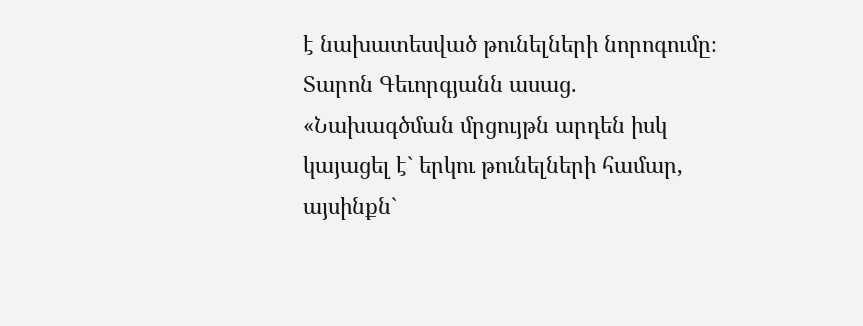է նախատեսված թունելների նորոգումը։ Տարոն Գեւորգյանն ասաց. «Նախագծման մրցույթն արդեն իսկ կայացել է` երկու թունելների համար, այսինքն`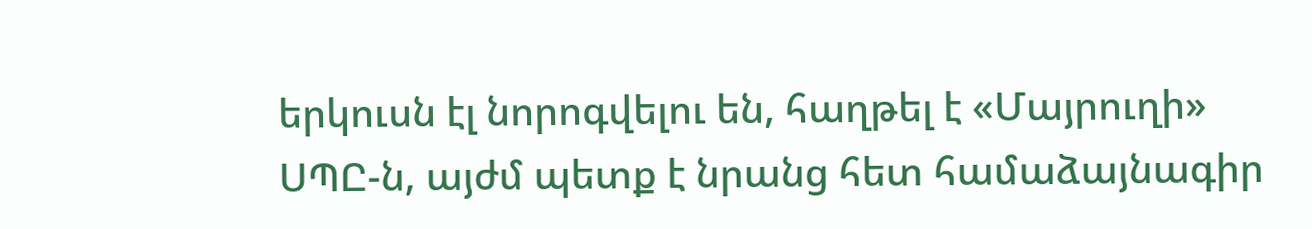երկուսն էլ նորոգվելու են, հաղթել է «Մայրուղի» ՍՊԸ-ն, այժմ պետք է նրանց հետ համաձայնագիր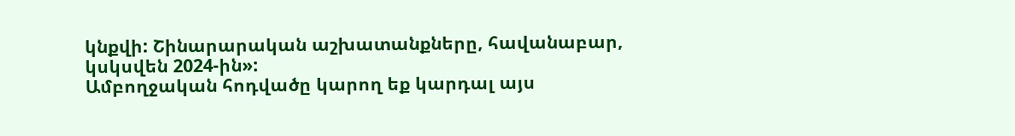կնքվի: Շինարարական աշխատանքները, հավանաբար, կսկսվեն 2024-ին»:
Ամբողջական հոդվածը կարող եք կարդալ այս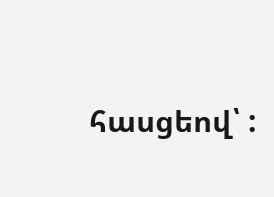հասցեով՝ :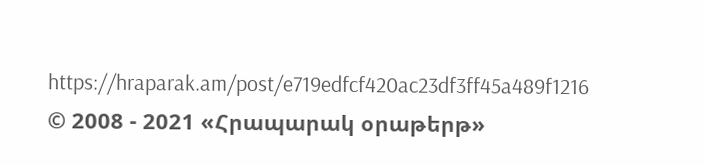https://hraparak.am/post/e719edfcf420ac23df3ff45a489f1216
© 2008 - 2021 «Հրապարակ օրաթերթ»